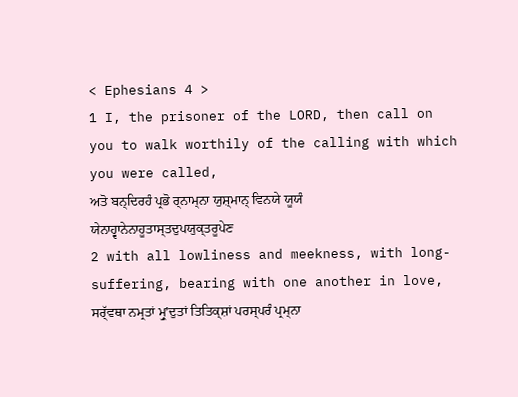< Ephesians 4 >
1 I, the prisoner of the LORD, then call on you to walk worthily of the calling with which you were called,
ਅਤੋ ਬਨ੍ਦਿਰਹੰ ਪ੍ਰਭੋ ਰ੍ਨਾਮ੍ਨਾ ਯੁਸ਼੍ਮਾਨ੍ ਵਿਨਯੇ ਯੂਯੰ ਯੇਨਾਹ੍ਵਾਨੇਨਾਹੂਤਾਸ੍ਤਦੁਪਯੁਕ੍ਤਰੂਪੇਣ
2 with all lowliness and meekness, with long-suffering, bearing with one another in love,
ਸਰ੍ੱਵਥਾ ਨਮ੍ਰਤਾਂ ਮ੍ਰੁʼਦੁਤਾਂ ਤਿਤਿਕ੍ਸ਼ਾਂ ਪਰਸ੍ਪਰੰ ਪ੍ਰਮ੍ਨਾ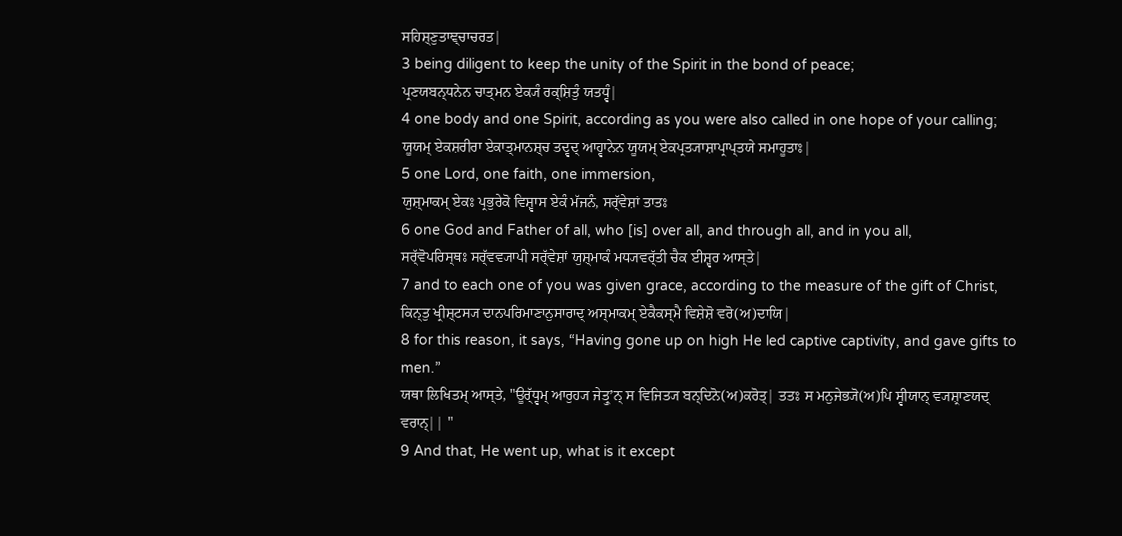ਸਹਿਸ਼੍ਣੁਤਾਞ੍ਚਾਚਰਤ|
3 being diligent to keep the unity of the Spirit in the bond of peace;
ਪ੍ਰਣਯਬਨ੍ਧਨੇਨ ਚਾਤ੍ਮਨ ਏਕ੍ਯੰ ਰਕ੍ਸ਼ਿਤੁੰ ਯਤਧ੍ਵੰ|
4 one body and one Spirit, according as you were also called in one hope of your calling;
ਯੂਯਮ੍ ਏਕਸ਼ਰੀਰਾ ਏਕਾਤ੍ਮਾਨਸ਼੍ਚ ਤਦ੍ਵਦ੍ ਆਹ੍ਵਾਨੇਨ ਯੂਯਮ੍ ਏਕਪ੍ਰਤ੍ਯਾਸ਼ਾਪ੍ਰਾਪ੍ਤਯੇ ਸਮਾਹੂਤਾਃ|
5 one Lord, one faith, one immersion,
ਯੁਸ਼੍ਮਾਕਮ੍ ਏਕਃ ਪ੍ਰਭੁਰੇਕੋ ਵਿਸ਼੍ਵਾਸ ਏਕੰ ਮੱਜਨੰ, ਸਰ੍ੱਵੇਸ਼ਾਂ ਤਾਤਃ
6 one God and Father of all, who [is] over all, and through all, and in you all,
ਸਰ੍ੱਵੋਪਰਿਸ੍ਥਃ ਸਰ੍ੱਵਵ੍ਯਾਪੀ ਸਰ੍ੱਵੇਸ਼ਾਂ ਯੁਸ਼੍ਮਾਕੰ ਮਧ੍ਯਵਰ੍ੱਤੀ ਚੈਕ ਈਸ਼੍ਵਰ ਆਸ੍ਤੇ|
7 and to each one of you was given grace, according to the measure of the gift of Christ,
ਕਿਨ੍ਤੁ ਖ੍ਰੀਸ਼੍ਟਸ੍ਯ ਦਾਨਪਰਿਮਾਣਾਨੁਸਾਰਾਦ੍ ਅਸ੍ਮਾਕਮ੍ ਏਕੈਕਸ੍ਮੈ ਵਿਸ਼ੇਸ਼ੋ ਵਰੋ(ਅ)ਦਾਯਿ|
8 for this reason, it says, “Having gone up on high He led captive captivity, and gave gifts to men.”
ਯਥਾ ਲਿਖਿਤਮ੍ ਆਸ੍ਤੇ, "ਊਰ੍ੱਧ੍ਵਮ੍ ਆਰੁਹ੍ਯ ਜੇਤ੍ਰੁʼਨ੍ ਸ ਵਿਜਿਤ੍ਯ ਬਨ੍ਦਿਨੋ(ਅ)ਕਰੋਤ੍| ਤਤਃ ਸ ਮਨੁਜੇਭ੍ਯੋ(ਅ)ਪਿ ਸ੍ਵੀਯਾਨ੍ ਵ੍ਯਸ਼੍ਰਾਣਯਦ੍ ਵਰਾਨ੍|| "
9 And that, He went up, what is it except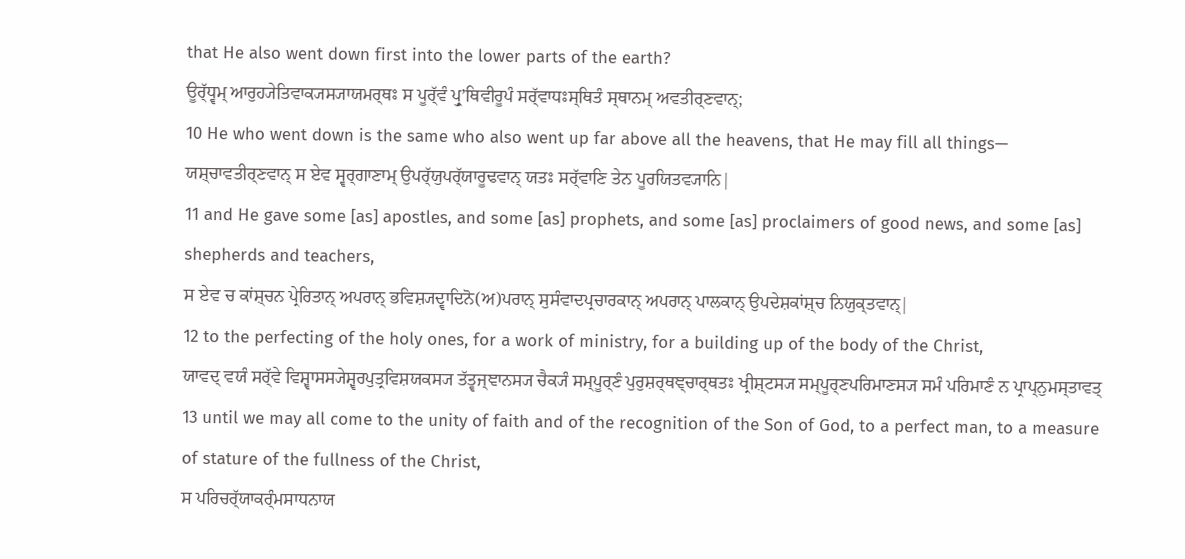that He also went down first into the lower parts of the earth?
ਊਰ੍ੱਧ੍ਵਮ੍ ਆਰੁਹ੍ਯੇਤਿਵਾਕ੍ਯਸ੍ਯਾਯਮਰ੍ਥਃ ਸ ਪੂਰ੍ੱਵੰ ਪ੍ਰੁʼਥਿਵੀਰੂਪੰ ਸਰ੍ੱਵਾਧਃਸ੍ਥਿਤੰ ਸ੍ਥਾਨਮ੍ ਅਵਤੀਰ੍ਣਵਾਨ੍;
10 He who went down is the same who also went up far above all the heavens, that He may fill all things—
ਯਸ਼੍ਚਾਵਤੀਰ੍ਣਵਾਨ੍ ਸ ਏਵ ਸ੍ਵਰ੍ਗਾਣਾਮ੍ ਉਪਰ੍ੱਯੁਪਰ੍ੱਯਾਰੂਢਵਾਨ੍ ਯਤਃ ਸਰ੍ੱਵਾਣਿ ਤੇਨ ਪੂਰਯਿਤਵ੍ਯਾਨਿ|
11 and He gave some [as] apostles, and some [as] prophets, and some [as] proclaimers of good news, and some [as] shepherds and teachers,
ਸ ਏਵ ਚ ਕਾਂਸ਼੍ਚਨ ਪ੍ਰੇਰਿਤਾਨ੍ ਅਪਰਾਨ੍ ਭਵਿਸ਼੍ਯਦ੍ਵਾਦਿਨੋ(ਅ)ਪਰਾਨ੍ ਸੁਸੰਵਾਦਪ੍ਰਚਾਰਕਾਨ੍ ਅਪਰਾਨ੍ ਪਾਲਕਾਨ੍ ਉਪਦੇਸ਼ਕਾਂਸ਼੍ਚ ਨਿਯੁਕ੍ਤਵਾਨ੍|
12 to the perfecting of the holy ones, for a work of ministry, for a building up of the body of the Christ,
ਯਾਵਦ੍ ਵਯੰ ਸਰ੍ੱਵੇ ਵਿਸ਼੍ਵਾਸਸ੍ਯੇਸ਼੍ਵਰਪੁਤ੍ਰਵਿਸ਼ਯਕਸ੍ਯ ਤੱਤ੍ਵਜ੍ਞਾਨਸ੍ਯ ਚੈਕ੍ਯੰ ਸਮ੍ਪੂਰ੍ਣੰ ਪੁਰੁਸ਼ਰ੍ਥਞ੍ਚਾਰ੍ਥਤਃ ਖ੍ਰੀਸ਼੍ਟਸ੍ਯ ਸਮ੍ਪੂਰ੍ਣਪਰਿਮਾਣਸ੍ਯ ਸਮੰ ਪਰਿਮਾਣੰ ਨ ਪ੍ਰਾਪ੍ਨੁਮਸ੍ਤਾਵਤ੍
13 until we may all come to the unity of faith and of the recognition of the Son of God, to a perfect man, to a measure of stature of the fullness of the Christ,
ਸ ਪਰਿਚਰ੍ੱਯਾਕਰ੍ੰਮਸਾਧਨਾਯ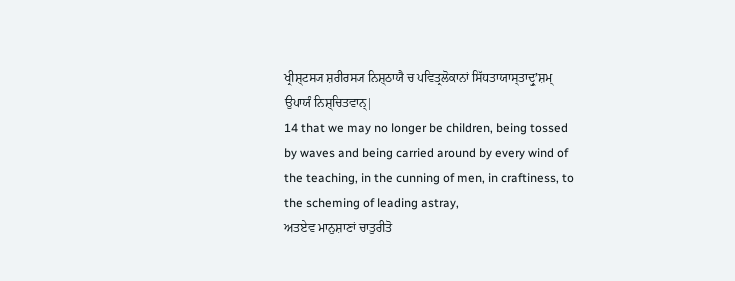ਖ੍ਰੀਸ਼੍ਟਸ੍ਯ ਸ਼ਰੀਰਸ੍ਯ ਨਿਸ਼੍ਠਾਯੈ ਚ ਪਵਿਤ੍ਰਲੋਕਾਨਾਂ ਸਿੱਧਤਾਯਾਸ੍ਤਾਦ੍ਰੁʼਸ਼ਮ੍ ਉਪਾਯੰ ਨਿਸ਼੍ਚਿਤਵਾਨ੍|
14 that we may no longer be children, being tossed by waves and being carried around by every wind of the teaching, in the cunning of men, in craftiness, to the scheming of leading astray,
ਅਤਏਵ ਮਾਨੁਸ਼ਾਣਾਂ ਚਾਤੁਰੀਤੋ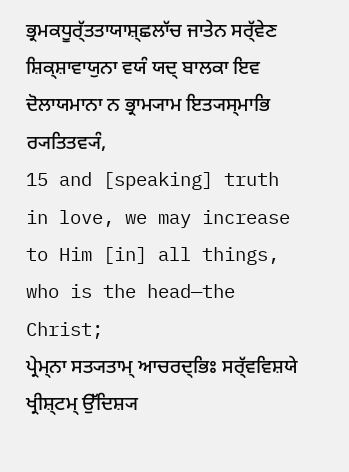ਭ੍ਰਮਕਧੂਰ੍ੱਤਤਾਯਾਸ਼੍ਛਲਾੱਚ ਜਾਤੇਨ ਸਰ੍ੱਵੇਣ ਸ਼ਿਕ੍ਸ਼ਾਵਾਯੁਨਾ ਵਯੰ ਯਦ੍ ਬਾਲਕਾ ਇਵ ਦੋਲਾਯਮਾਨਾ ਨ ਭ੍ਰਾਮ੍ਯਾਮ ਇਤ੍ਯਸ੍ਮਾਭਿ ਰ੍ਯਤਿਤਵ੍ਯੰ,
15 and [speaking] truth in love, we may increase to Him [in] all things, who is the head—the Christ;
ਪ੍ਰੇਮ੍ਨਾ ਸਤ੍ਯਤਾਮ੍ ਆਚਰਦ੍ਭਿਃ ਸਰ੍ੱਵਵਿਸ਼ਯੇ ਖ੍ਰੀਸ਼੍ਟਮ੍ ਉੱਦਿਸ਼੍ਯ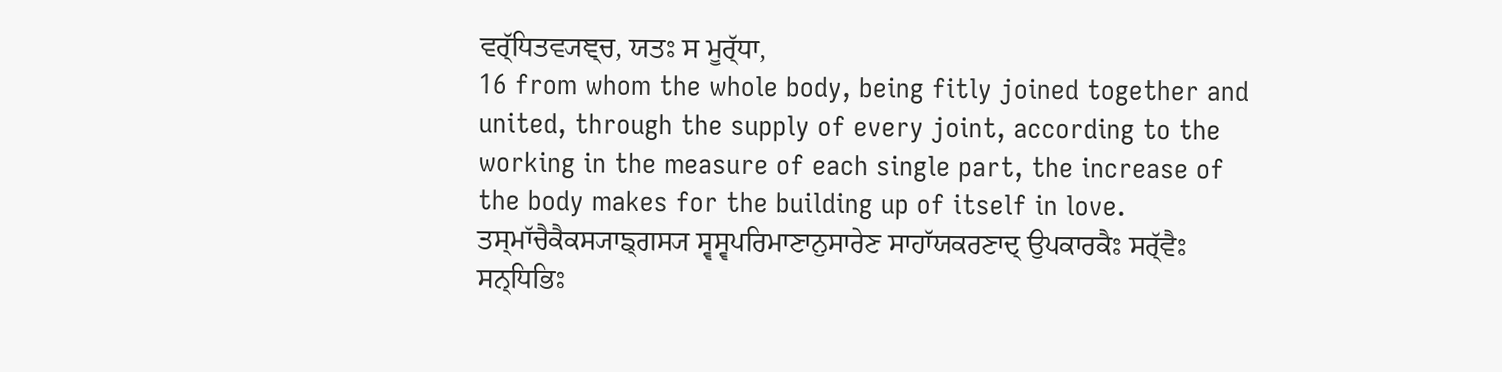ਵਰ੍ੱਧਿਤਵ੍ਯਞ੍ਚ, ਯਤਃ ਸ ਮੂਰ੍ੱਧਾ,
16 from whom the whole body, being fitly joined together and united, through the supply of every joint, according to the working in the measure of each single part, the increase of the body makes for the building up of itself in love.
ਤਸ੍ਮਾੱਚੈਕੈਕਸ੍ਯਾਙ੍ਗਸ੍ਯ ਸ੍ਵਸ੍ਵਪਰਿਮਾਣਾਨੁਸਾਰੇਣ ਸਾਹਾੱਯਕਰਣਾਦ੍ ਉਪਕਾਰਕੈਃ ਸਰ੍ੱਵੈਃ ਸਨ੍ਧਿਭਿਃ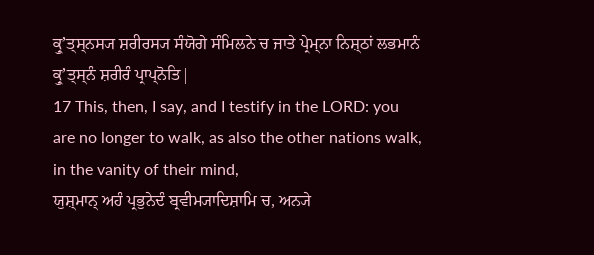ਕ੍ਰੁʼਤ੍ਸ੍ਨਸ੍ਯ ਸ਼ਰੀਰਸ੍ਯ ਸੰਯੋਗੇ ਸੰਮਿਲਨੇ ਚ ਜਾਤੇ ਪ੍ਰੇਮ੍ਨਾ ਨਿਸ਼੍ਠਾਂ ਲਭਮਾਨੰ ਕ੍ਰੁʼਤ੍ਸ੍ਨੰ ਸ਼ਰੀਰੰ ਪ੍ਰਾਪ੍ਨੋਤਿ|
17 This, then, I say, and I testify in the LORD: you are no longer to walk, as also the other nations walk, in the vanity of their mind,
ਯੁਸ਼੍ਮਾਨ੍ ਅਹੰ ਪ੍ਰਭੁਨੇਦੰ ਬ੍ਰਵੀਮ੍ਯਾਦਿਸ਼ਾਮਿ ਚ, ਅਨ੍ਯੇ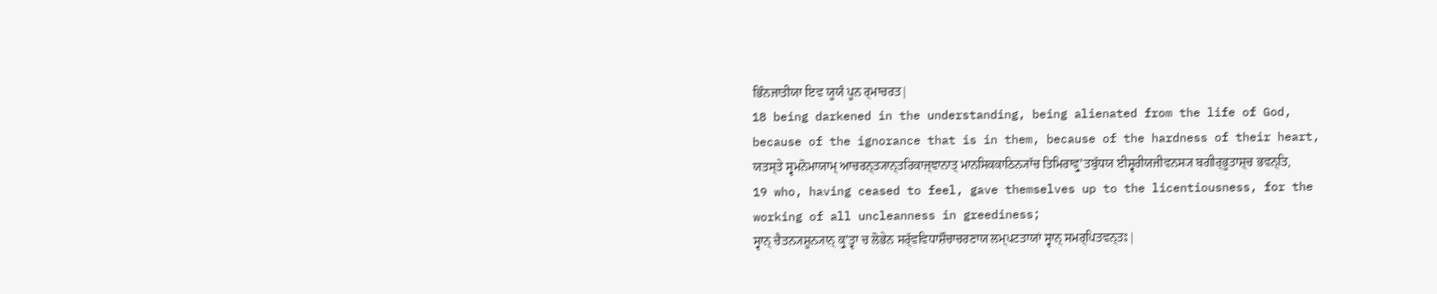ਭਿੰਨਜਾਤੀਯਾ ਇਵ ਯੂਯੰ ਪੂਨ ਰ੍ਮਾਚਰਤ|
18 being darkened in the understanding, being alienated from the life of God, because of the ignorance that is in them, because of the hardness of their heart,
ਯਤਸ੍ਤੇ ਸ੍ਵਮਨੋਮਾਯਾਮ੍ ਆਚਰਨ੍ਤ੍ਯਾਨ੍ਤਰਿਕਾਜ੍ਞਾਨਾਤ੍ ਮਾਨਸਿਕਕਾਠਿਨ੍ਯਾੱਚ ਤਿਮਿਰਾਵ੍ਰੁʼਤਬੁੱਧਯ ਈਸ਼੍ਵਰੀਯਜੀਵਨਸ੍ਯ ਬਗੀਰ੍ਭੂਤਾਸ਼੍ਚ ਭਵਨ੍ਤਿ,
19 who, having ceased to feel, gave themselves up to the licentiousness, for the working of all uncleanness in greediness;
ਸ੍ਵਾਨ੍ ਚੈਤਨ੍ਯਸ਼ੂਨ੍ਯਾਨ੍ ਕ੍ਰੁʼਤ੍ਵਾ ਚ ਲੋਭੇਨ ਸਰ੍ੱਵਵਿਧਾਸ਼ੌਚਾਚਰਣਾਯ ਲਮ੍ਪਟਤਾਯਾਂ ਸ੍ਵਾਨ੍ ਸਮਰ੍ਪਿਤਵਨ੍ਤਃ|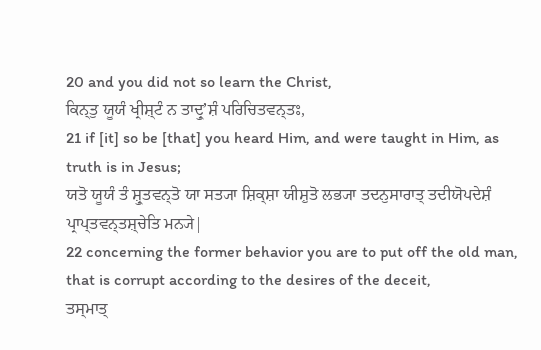20 and you did not so learn the Christ,
ਕਿਨ੍ਤੁ ਯੂਯੰ ਖ੍ਰੀਸ਼੍ਟੰ ਨ ਤਾਦ੍ਰੁʼਸ਼ੰ ਪਰਿਚਿਤਵਨ੍ਤਃ,
21 if [it] so be [that] you heard Him, and were taught in Him, as truth is in Jesus;
ਯਤੋ ਯੂਯੰ ਤੰ ਸ਼੍ਰੁਤਵਨ੍ਤੋ ਯਾ ਸਤ੍ਯਾ ਸ਼ਿਕ੍ਸ਼ਾ ਯੀਸ਼ੁਤੋ ਲਭ੍ਯਾ ਤਦਨੁਸਾਰਾਤ੍ ਤਦੀਯੋਪਦੇਸ਼ੰ ਪ੍ਰਾਪ੍ਤਵਨ੍ਤਸ਼੍ਚੇਤਿ ਮਨ੍ਯੇ|
22 concerning the former behavior you are to put off the old man, that is corrupt according to the desires of the deceit,
ਤਸ੍ਮਾਤ੍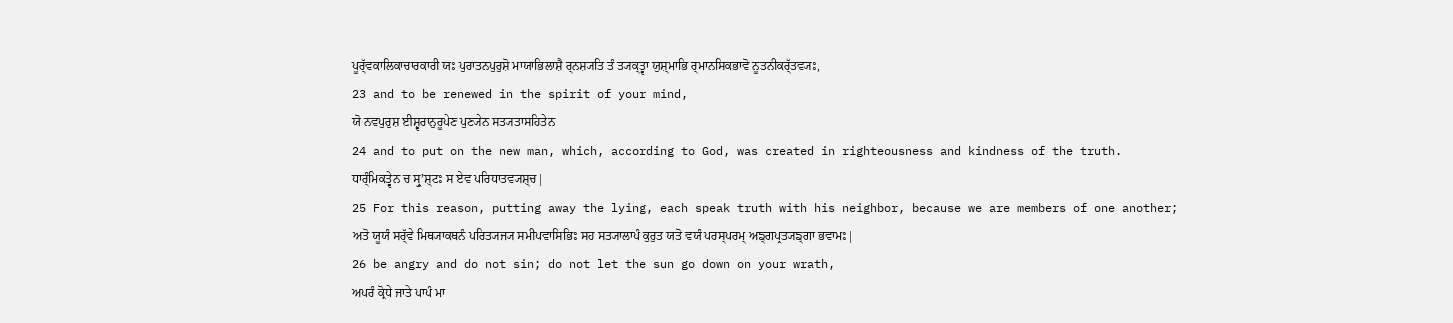ਪੂਰ੍ੱਵਕਾਲਿਕਾਚਾਰਕਾਰੀ ਯਃ ਪੁਰਾਤਨਪੁਰੁਸ਼ੋ ਮਾਯਾਭਿਲਾਸ਼ੈ ਰ੍ਨਸ਼੍ਯਤਿ ਤੰ ਤ੍ਯਕ੍ਤ੍ਵਾ ਯੁਸ਼੍ਮਾਭਿ ਰ੍ਮਾਨਸਿਕਭਾਵੋ ਨੂਤਨੀਕਰ੍ੱਤਵ੍ਯਃ,
23 and to be renewed in the spirit of your mind,
ਯੋ ਨਵਪੁਰੁਸ਼ ਈਸ਼੍ਵਰਾਨੁਰੂਪੇਣ ਪੁਣ੍ਯੇਨ ਸਤ੍ਯਤਾਸਹਿਤੇਨ
24 and to put on the new man, which, according to God, was created in righteousness and kindness of the truth.
ਧਾਰ੍ੰਮਿਕਤ੍ਵੇਨ ਚ ਸ੍ਰੁʼਸ਼੍ਟਃ ਸ ਏਵ ਪਰਿਧਾਤਵ੍ਯਸ਼੍ਚ|
25 For this reason, putting away the lying, each speak truth with his neighbor, because we are members of one another;
ਅਤੋ ਯੂਯੰ ਸਰ੍ੱਵੇ ਮਿਥ੍ਯਾਕਥਨੰ ਪਰਿਤ੍ਯਜ੍ਯ ਸਮੀਪਵਾਸਿਭਿਃ ਸਹ ਸਤ੍ਯਾਲਾਪੰ ਕੁਰੁਤ ਯਤੋ ਵਯੰ ਪਰਸ੍ਪਰਮ੍ ਅਙ੍ਗਪ੍ਰਤ੍ਯਙ੍ਗਾ ਭਵਾਮਃ|
26 be angry and do not sin; do not let the sun go down on your wrath,
ਅਪਰੰ ਕ੍ਰੋਧੇ ਜਾਤੇ ਪਾਪੰ ਮਾ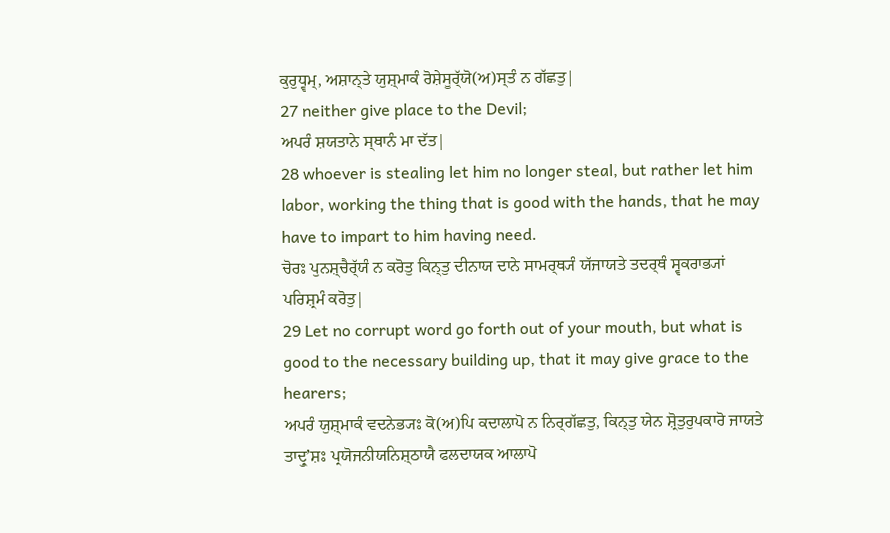ਕੁਰੁਧ੍ਵਮ੍, ਅਸ਼ਾਨ੍ਤੇ ਯੁਸ਼੍ਮਾਕੰ ਰੋਸ਼ੇਸੂਰ੍ੱਯੋ(ਅ)ਸ੍ਤੰ ਨ ਗੱਛਤੁ|
27 neither give place to the Devil;
ਅਪਰੰ ਸ਼ਯਤਾਨੇ ਸ੍ਥਾਨੰ ਮਾ ਦੱਤ|
28 whoever is stealing let him no longer steal, but rather let him labor, working the thing that is good with the hands, that he may have to impart to him having need.
ਚੋਰਃ ਪੁਨਸ਼੍ਚੈਰ੍ੱਯੰ ਨ ਕਰੋਤੁ ਕਿਨ੍ਤੁ ਦੀਨਾਯ ਦਾਨੇ ਸਾਮਰ੍ਥ੍ਯੰ ਯੱਜਾਯਤੇ ਤਦਰ੍ਥੰ ਸ੍ਵਕਰਾਭ੍ਯਾਂ ਪਰਿਸ਼੍ਰਮੰ ਕਰੋਤੁ|
29 Let no corrupt word go forth out of your mouth, but what is good to the necessary building up, that it may give grace to the hearers;
ਅਪਰੰ ਯੁਸ਼੍ਮਾਕੰ ਵਦਨੇਭ੍ਯਃ ਕੋ(ਅ)ਪਿ ਕਦਾਲਾਪੋ ਨ ਨਿਰ੍ਗੱਛਤੁ, ਕਿਨ੍ਤੁ ਯੇਨ ਸ਼੍ਰੋਤੁਰੁਪਕਾਰੋ ਜਾਯਤੇ ਤਾਦ੍ਰੁʼਸ਼ਃ ਪ੍ਰਯੋਜਨੀਯਨਿਸ਼੍ਠਾਯੈ ਫਲਦਾਯਕ ਆਲਾਪੋ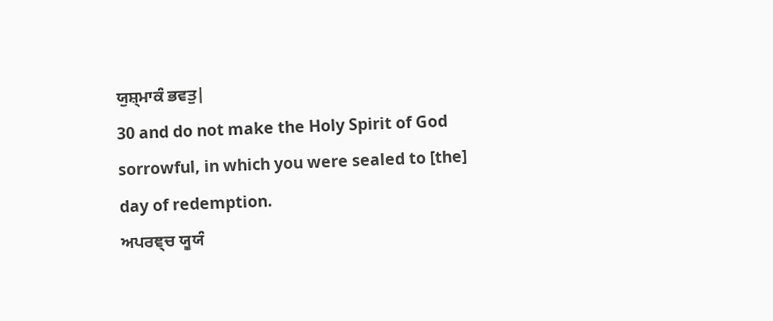ਯੁਸ਼੍ਮਾਕੰ ਭਵਤੁ|
30 and do not make the Holy Spirit of God sorrowful, in which you were sealed to [the] day of redemption.
ਅਪਰਞ੍ਚ ਯੂਯੰ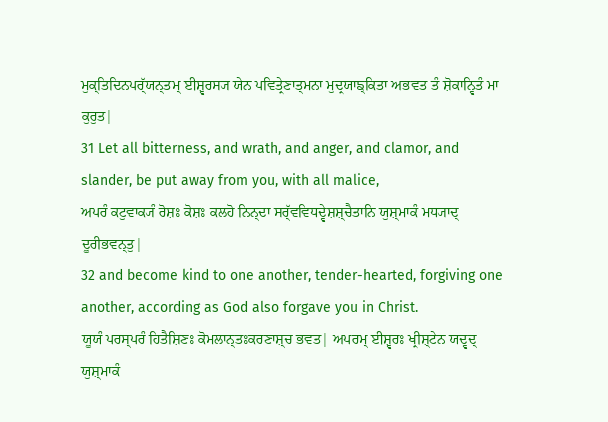ਮੁਕ੍ਤਿਦਿਨਪਰ੍ੱਯਨ੍ਤਮ੍ ਈਸ਼੍ਵਰਸ੍ਯ ਯੇਨ ਪਵਿਤ੍ਰੇਣਾਤ੍ਮਨਾ ਮੁਦ੍ਰਯਾਙ੍ਕਿਤਾ ਅਭਵਤ ਤੰ ਸ਼ੋਕਾਨ੍ਵਿਤੰ ਮਾ ਕੁਰੁਤ|
31 Let all bitterness, and wrath, and anger, and clamor, and slander, be put away from you, with all malice,
ਅਪਰੰ ਕਟੁਵਾਕ੍ਯੰ ਰੋਸ਼ਃ ਕੋਸ਼ਃ ਕਲਹੋ ਨਿਨ੍ਦਾ ਸਰ੍ੱਵਵਿਧਦ੍ਵੇਸ਼ਸ਼੍ਚੈਤਾਨਿ ਯੁਸ਼੍ਮਾਕੰ ਮਧ੍ਯਾਦ੍ ਦੂਰੀਭਵਨ੍ਤੁ|
32 and become kind to one another, tender-hearted, forgiving one another, according as God also forgave you in Christ.
ਯੂਯੰ ਪਰਸ੍ਪਰੰ ਹਿਤੈਸ਼ਿਣਃ ਕੋਮਲਾਨ੍ਤਃਕਰਣਾਸ਼੍ਚ ਭਵਤ| ਅਪਰਮ੍ ਈਸ਼੍ਵਰਃ ਖ੍ਰੀਸ਼੍ਟੇਨ ਯਦ੍ਵਦ੍ ਯੁਸ਼੍ਮਾਕੰ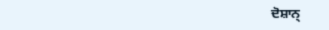ਦੋਸ਼ਾਨ੍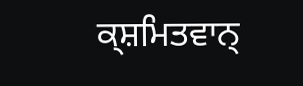ਕ੍ਸ਼ਮਿਤਵਾਨ੍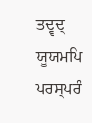ਤਦ੍ਵਦ੍ ਯੂਯਮਪਿ ਪਰਸ੍ਪਰੰ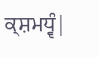ਕ੍ਸ਼ਮਧ੍ਵੰ|